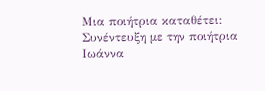Μια ποιήτρια καταθέτει: Συνέντευξη με την ποιήτρια Ιωάννα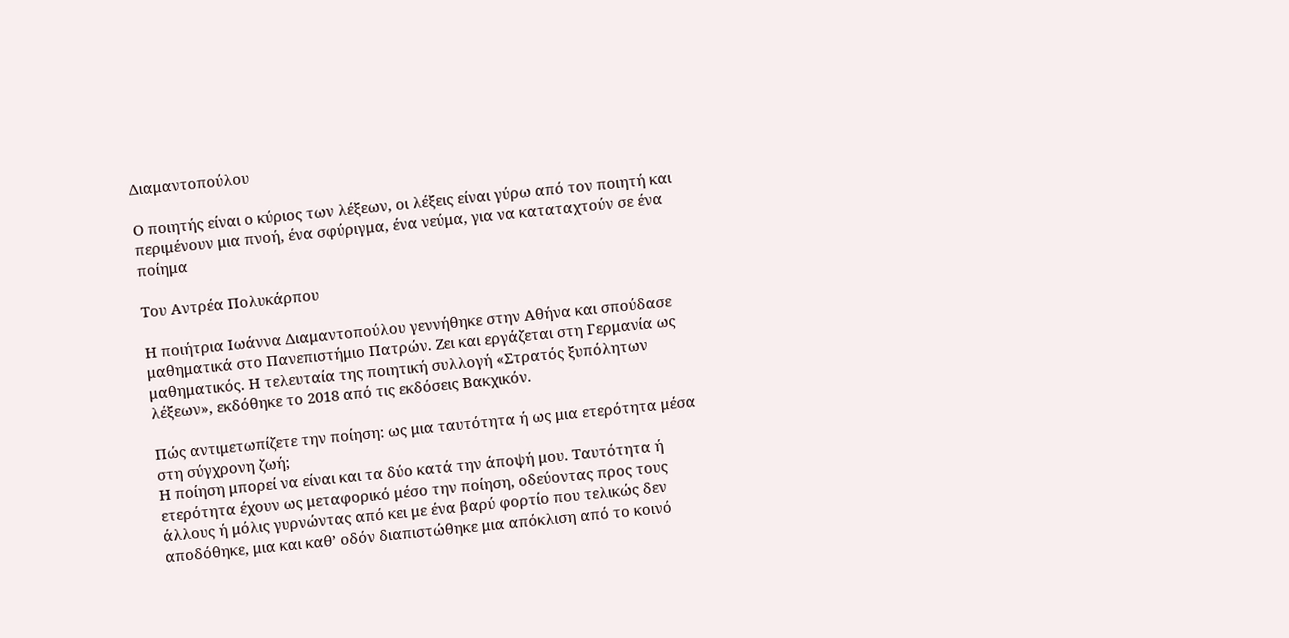Διαμαντοπούλου

Ο ποιητής είναι ο κύριος των λέξεων, οι λέξεις είναι γύρω από τον ποιητή και περιμένουν μια πνοή, ένα σφύριγμα, ένα νεύμα, για να καταταχτούν σε ένα ποίημα

Του Αντρέα Πολυκάρπου

Η ποιήτρια Ιωάννα Διαμαντοπούλου γεννήθηκε στην Αθήνα και σπούδασε μαθηματικά στο Πανεπιστήμιο Πατρών. Ζει και εργάζεται στη Γερμανία ως μαθηματικός. Η τελευταία της ποιητική συλλογή «Στρατός ξυπόλητων λέξεων», εκδόθηκε το 2018 από τις εκδόσεις Βακχικόν.

Πώς αντιμετωπίζετε την ποίηση: ως μια ταυτότητα ή ως μια ετερότητα μέσα στη σύγχρονη ζωή;
Η ποίηση μπορεί να είναι και τα δύο κατά την άποψή μου. Ταυτότητα ή ετερότητα έχουν ως μεταφορικό μέσο την ποίηση, οδεύοντας προς τους άλλους ή μόλις γυρνώντας από κει με ένα βαρύ φορτίο που τελικώς δεν αποδόθηκε, μια και καθ’ οδόν διαπιστώθηκε μια απόκλιση από το κοινό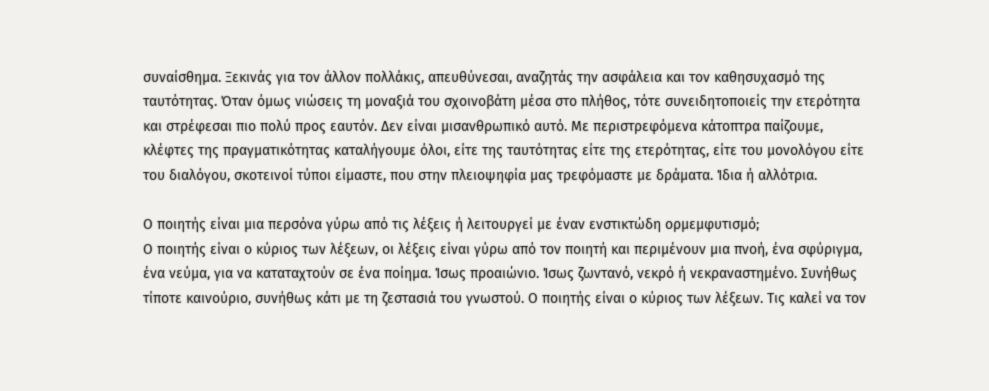συναίσθημα. Ξεκινάς για τον άλλον πολλάκις, απευθύνεσαι, αναζητάς την ασφάλεια και τον καθησυχασμό της ταυτότητας. Όταν όμως νιώσεις τη μοναξιά του σχοινοβάτη μέσα στο πλήθος, τότε συνειδητοποιείς την ετερότητα και στρέφεσαι πιο πολύ προς εαυτόν. Δεν είναι μισανθρωπικό αυτό. Με περιστρεφόμενα κάτοπτρα παίζουμε, κλέφτες της πραγματικότητας καταλήγουμε όλοι, είτε της ταυτότητας είτε της ετερότητας, είτε του μονολόγου είτε του διαλόγου, σκοτεινοί τύποι είμαστε, που στην πλειοψηφία μας τρεφόμαστε με δράματα. Ίδια ή αλλότρια.

Ο ποιητής είναι μια περσόνα γύρω από τις λέξεις ή λειτουργεί με έναν ενστικτώδη ορμεμφυτισμό;
Ο ποιητής είναι ο κύριος των λέξεων, οι λέξεις είναι γύρω από τον ποιητή και περιμένουν μια πνοή, ένα σφύριγμα, ένα νεύμα, για να καταταχτούν σε ένα ποίημα. Ίσως προαιώνιο. Ίσως ζωντανό, νεκρό ή νεκραναστημένο. Συνήθως τίποτε καινούριο, συνήθως κάτι με τη ζεστασιά του γνωστού. Ο ποιητής είναι ο κύριος των λέξεων. Τις καλεί να τον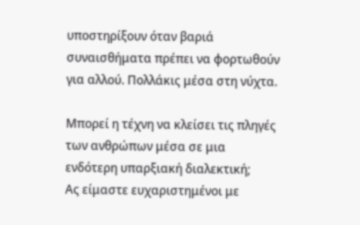υποστηρίξουν όταν βαριά συναισθήματα πρέπει να φορτωθούν για αλλού. Πολλάκις μέσα στη νύχτα.

Μπορεί η τέχνη να κλείσει τις πληγές των ανθρώπων μέσα σε μια ενδότερη υπαρξιακή διαλεκτική;
Ας είμαστε ευχαριστημένοι με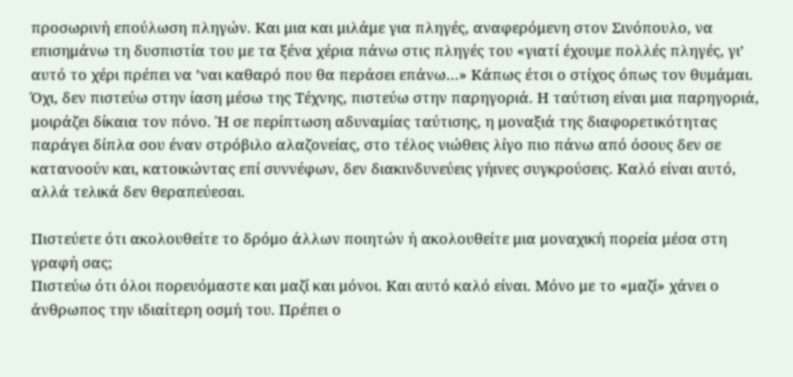προσωρινή επούλωση πληγών. Και μια και μιλάμε για πληγές, αναφερόμενη στον Σινόπουλο, να επισημάνω τη δυσπιστία του με τα ξένα χέρια πάνω στις πληγές του «γιατί έχουμε πολλές πληγές, γι’ αυτό το χέρι πρέπει να ’ναι καθαρό που θα περάσει επάνω…» Κάπως έτσι ο στίχος όπως τον θυμάμαι. Όχι, δεν πιστεύω στην ίαση μέσω της Τέχνης, πιστεύω στην παρηγοριά. Η ταύτιση είναι μια παρηγοριά, μοιράζει δίκαια τον πόνο. Ή σε περίπτωση αδυναμίας ταύτισης, η μοναξιά της διαφορετικότητας παράγει δίπλα σου έναν στρόβιλο αλαζονείας, στο τέλος νιώθεις λίγο πιο πάνω από όσους δεν σε κατανοούν και, κατοικώντας επί συννέφων, δεν διακινδυνεύεις γήινες συγκρούσεις. Καλό είναι αυτό, αλλά τελικά δεν θεραπεύεσαι.

Πιστεύετε ότι ακολουθείτε το δρόμο άλλων ποιητών ή ακολουθείτε μια μοναχική πορεία μέσα στη γραφή σας;
Πιστεύω ότι όλοι πορευόμαστε και μαζί και μόνοι. Και αυτό καλό είναι. Μόνο με το «μαζί» χάνει ο άνθρωπος την ιδιαίτερη οσμή του. Πρέπει ο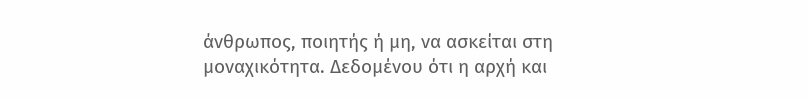άνθρωπος, ποιητής ή μη, να ασκείται στη μοναχικότητα. Δεδομένου ότι η αρχή και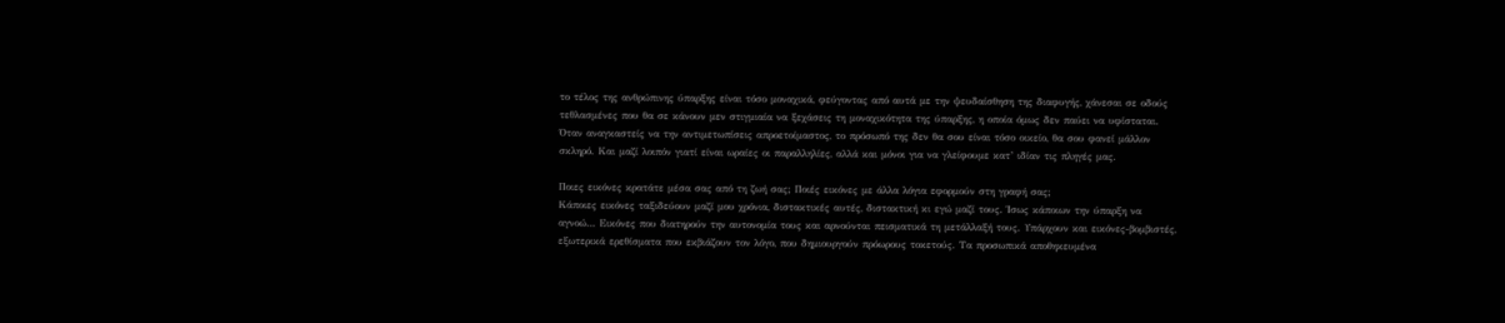το τέλος της ανθρώπινης ύπαρξης είναι τόσο μοναχικά, φεύγοντας από αυτά με την ψευδαίσθηση της διαφυγής, χάνεσαι σε οδούς τεθλασμένες που θα σε κάνουν μεν στιγμιαία να ξεχάσεις τη μοναχικότητα της ύπαρξης, η οποία όμως δεν παύει να υφίσταται. Όταν αναγκαστείς να την αντιμετωπίσεις απροετοίμαστος, το πρόσωπό της δεν θα σου είναι τόσο οικείο, θα σου φανεί μάλλον σκληρό. Και μαζί λοιπόν γιατί είναι ωραίες οι παραλληλίες, αλλά και μόνοι για να γλείφουμε κατ’ ιδίαν τις πληγές μας.

Ποιες εικόνες κρατάτε μέσα σας από τη ζωή σας; Ποιές εικόνες με άλλα λόγια εφορμούν στη γραφή σας;
Κάποιες εικόνες ταξιδεύουν μαζί μου χρόνια, διστακτικές αυτές, διστακτική κι εγώ μαζί τους. Ίσως κάποιων την ύπαρξη να αγνοώ… Εικόνες που διατηρούν την αυτονομία τους και αρνούνται πεισματικά τη μετάλλαξή τους. Υπάρχουν και εικόνες-βομβιστές, εξωτερικά ερεθίσματα που εκβιάζουν τον λόγο, που δημιουργούν πρόωρους τοκετούς. Τα προσωπικά αποθηκευμένα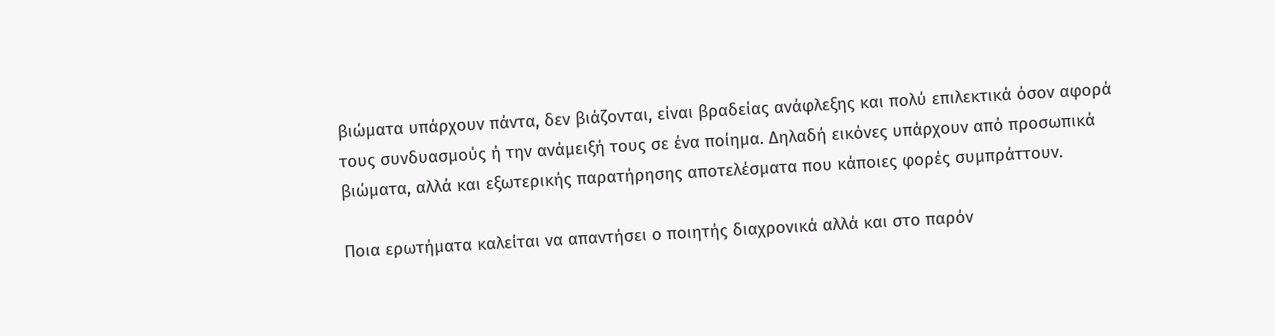βιώματα υπάρχουν πάντα, δεν βιάζονται, είναι βραδείας ανάφλεξης και πολύ επιλεκτικά όσον αφορά τους συνδυασμούς ή την ανάμειξή τους σε ένα ποίημα. Δηλαδή εικόνες υπάρχουν από προσωπικά βιώματα, αλλά και εξωτερικής παρατήρησης αποτελέσματα που κάποιες φορές συμπράττουν.

Ποια ερωτήματα καλείται να απαντήσει ο ποιητής διαχρονικά αλλά και στο παρόν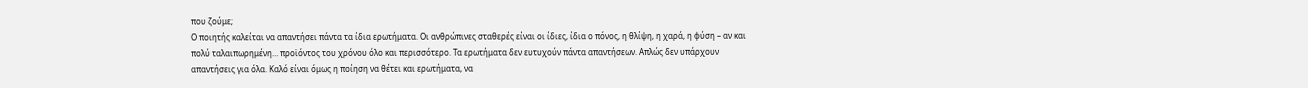που ζούμε;
Ο ποιητής καλείται να απαντήσει πάντα τα ίδια ερωτήματα. Οι ανθρώπινες σταθερές είναι οι ίδιες, ίδια ο πόνος, η θλίψη, η χαρά, η φύση – αν και πολύ ταλαιπωρημένη… προϊόντος του χρόνου όλο και περισσότερο. Τα ερωτήματα δεν ευτυχούν πάντα απαντήσεων. Απλώς δεν υπάρχουν απαντήσεις για όλα. Καλό είναι όμως η ποίηση να θέτει και ερωτήματα, να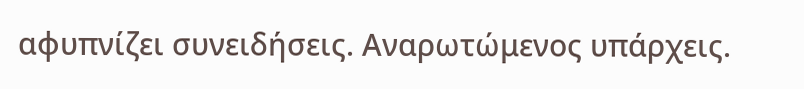αφυπνίζει συνειδήσεις. Αναρωτώμενος υπάρχεις.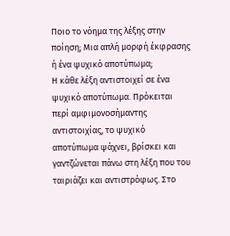Ποιο το νόημα της λέξης στην ποίηση; Μια απλή μορφή έκφρασης ή ένα ψυχικό αποτύπωμα;
Η κάθε λέξη αντιστοιχεί σε ένα ψυχικό αποτύπωμα. Πρόκειται περί αμφιμονοσήμαντης αντιστοιχίας, το ψυχικό αποτύπωμα ψάχνει, βρίσκει και γαντζώνεται πάνω στη λέξη που του ταιριάζει και αντιστρόφως. Στο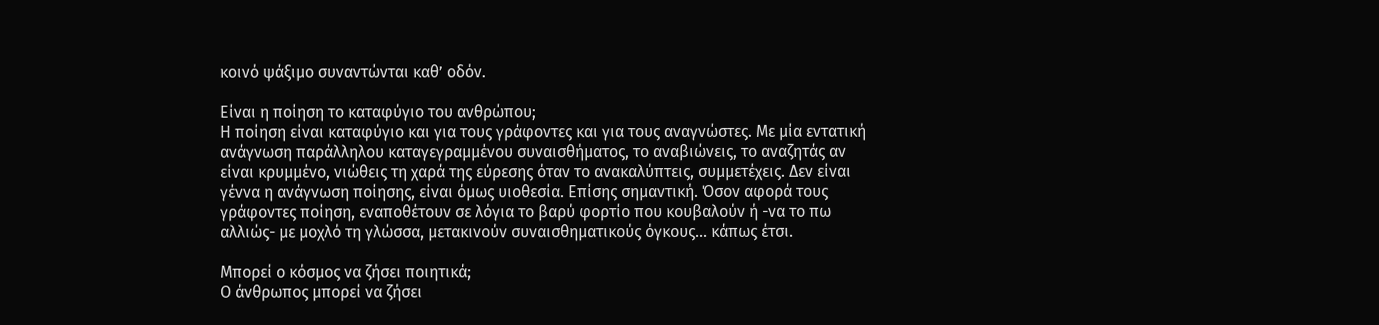κοινό ψάξιμο συναντώνται καθ’ οδόν.

Είναι η ποίηση το καταφύγιο του ανθρώπου;
Η ποίηση είναι καταφύγιο και για τους γράφοντες και για τους αναγνώστες. Με μία εντατική ανάγνωση παράλληλου καταγεγραμμένου συναισθήματος, το αναβιώνεις, το αναζητάς αν είναι κρυμμένο, νιώθεις τη χαρά της εύρεσης όταν το ανακαλύπτεις, συμμετέχεις. Δεν είναι γέννα η ανάγνωση ποίησης, είναι όμως υιοθεσία. Επίσης σημαντική. Όσον αφορά τους γράφοντες ποίηση, εναποθέτουν σε λόγια το βαρύ φορτίο που κουβαλούν ή -να το πω αλλιώς- με μοχλό τη γλώσσα, μετακινούν συναισθηματικούς όγκους… κάπως έτσι.

Μπορεί ο κόσμος να ζήσει ποιητικά;
Ο άνθρωπος μπορεί να ζήσει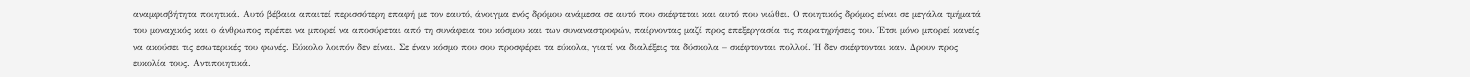αναμφισβήτητα ποιητικά. Αυτό βέβαια απαιτεί περισσότερη επαφή με τον εαυτό, άνοιγμα ενός δρόμου ανάμεσα σε αυτό που σκέφτεται και αυτό που νιώθει. Ο ποιητικός δρόμος είναι σε μεγάλα τμήματά του μοναχικός και ο άνθρωπος πρέπει να μπορεί να αποσύρεται από τη συνάφεια του κόσμου και των συναναστροφών, παίρνοντας μαζί προς επεξεργασία τις παρατηρήσεις του. Έτσι μόνο μπορεί κανείς να ακούσει τις εσωτερικές του φωνές. Εύκολο λοιπόν δεν είναι. Σε έναν κόσμο που σου προσφέρει τα εύκολα, γιατί να διαλέξεις τα δύσκολα – σκέφτονται πολλοί. Ή δεν σκέφτονται καν. Δρουν προς ευκολία τους. Αντιποιητικά.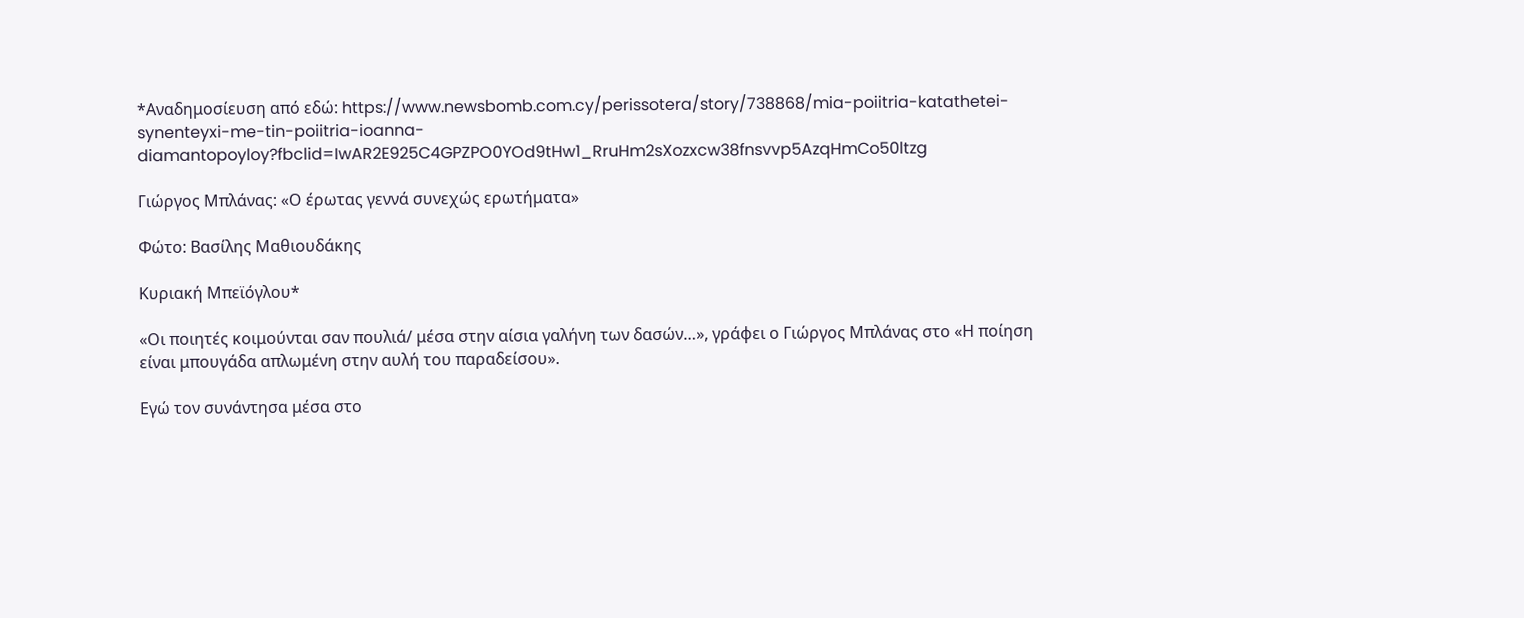*Αναδημοσίευση από εδώ: https://www.newsbomb.com.cy/perissotera/story/738868/mia-poiitria-katathetei-synenteyxi-me-tin-poiitria-ioanna-diamantopoyloy?fbclid=IwAR2E925C4GPZPO0YOd9tHw1_RruHm2sXozxcw38fnsvvp5AzqHmCo50ltzg

Γιώργος Μπλάνας: «Ο έρωτας γεννά συνεχώς ερωτήματα»

Φώτο: Βασίλης Μαθιουδάκης

Κυριακή Μπεϊόγλου*

«Οι ποιητές κοιμούνται σαν πουλιά/ μέσα στην αίσια γαλήνη των δασών…», γράφει ο Γιώργος Μπλάνας στο «Η ποίηση είναι μπουγάδα απλωμένη στην αυλή του παραδείσου».

Εγώ τον συνάντησα μέσα στο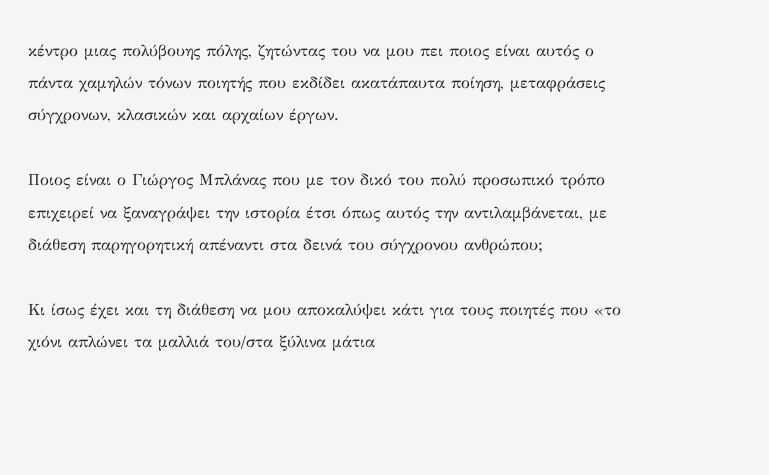κέντρο μιας πολύβουης πόλης, ζητώντας του να μου πει ποιος είναι αυτός ο πάντα χαμηλών τόνων ποιητής που εκδίδει ακατάπαυτα ποίηση, μεταφράσεις σύγχρονων, κλασικών και αρχαίων έργων.

Ποιος είναι ο Γιώργος Μπλάνας που με τον δικό του πολύ προσωπικό τρόπο επιχειρεί να ξαναγράψει την ιστορία έτσι όπως αυτός την αντιλαμβάνεται, με διάθεση παρηγορητική απέναντι στα δεινά του σύγχρονου ανθρώπου;

Κι ίσως έχει και τη διάθεση να μου αποκαλύψει κάτι για τους ποιητές που «το χιόνι απλώνει τα μαλλιά του/στα ξύλινα μάτια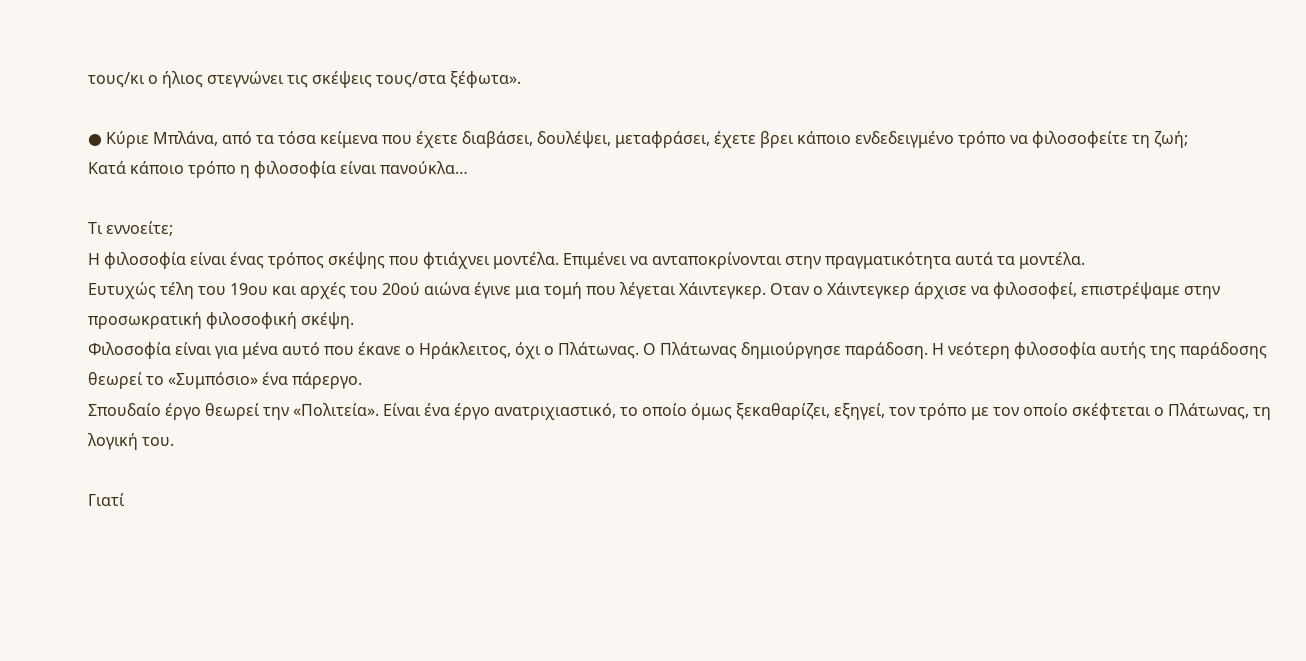τους/κι ο ήλιος στεγνώνει τις σκέψεις τους/στα ξέφωτα».

● Κύριε Μπλάνα, από τα τόσα κείμενα που έχετε διαβάσει, δουλέψει, μεταφράσει, έχετε βρει κάποιο ενδεδειγμένο τρόπο να φιλοσοφείτε τη ζωή;
Κατά κάποιο τρόπο η φιλοσοφία είναι πανούκλα…

Τι εννοείτε;
Η φιλοσοφία είναι ένας τρόπος σκέψης που φτιάχνει μοντέλα. Επιμένει να ανταποκρίνονται στην πραγματικότητα αυτά τα μοντέλα.
Ευτυχώς τέλη του 19ου και αρχές του 20ού αιώνα έγινε μια τομή που λέγεται Χάιντεγκερ. Οταν ο Χάιντεγκερ άρχισε να φιλοσοφεί, επιστρέψαμε στην προσωκρατική φιλοσοφική σκέψη.
Φιλοσοφία είναι για μένα αυτό που έκανε ο Ηράκλειτος, όχι ο Πλάτωνας. Ο Πλάτωνας δημιούργησε παράδοση. Η νεότερη φιλοσοφία αυτής της παράδοσης θεωρεί το «Συμπόσιο» ένα πάρεργο.
Σπουδαίο έργο θεωρεί την «Πολιτεία». Είναι ένα έργο ανατριχιαστικό, το οποίο όμως ξεκαθαρίζει, εξηγεί, τον τρόπο με τον οποίο σκέφτεται ο Πλάτωνας, τη λογική του.

Γιατί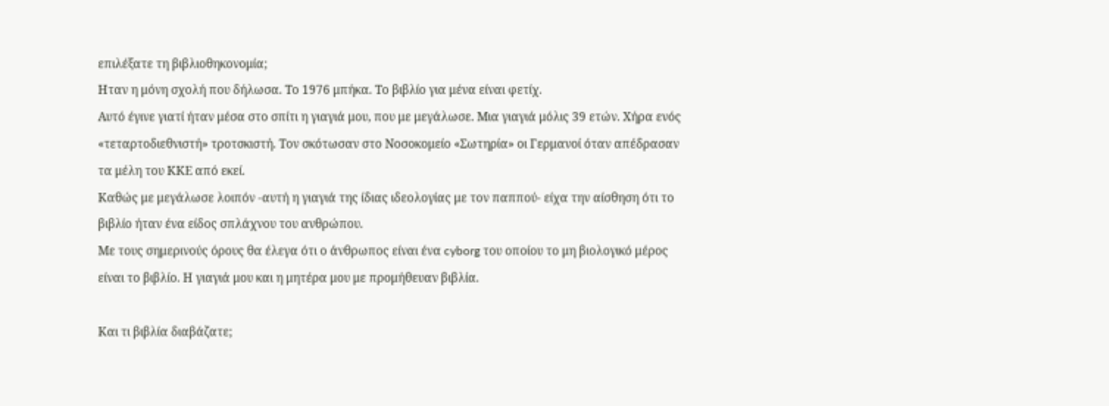επιλέξατε τη βιβλιοθηκονομία;
Ηταν η μόνη σχολή που δήλωσα. Το 1976 μπήκα. Το βιβλίο για μένα είναι φετίχ.
Αυτό έγινε γιατί ήταν μέσα στο σπίτι η γιαγιά μου, που με μεγάλωσε. Μια γιαγιά μόλις 39 ετών. Χήρα ενός «τεταρτοδιεθνιστή» τροτσκιστή. Τον σκότωσαν στο Νοσοκομείο «Σωτηρία» οι Γερμανοί όταν απέδρασαν τα μέλη του ΚΚΕ από εκεί.
Καθώς με μεγάλωσε λοιπόν -αυτή η γιαγιά της ίδιας ιδεολογίας με τον παππού- είχα την αίσθηση ότι το βιβλίο ήταν ένα είδος σπλάχνου του ανθρώπου.
Με τους σημερινούς όρους θα έλεγα ότι ο άνθρωπος είναι ένα cyborg του οποίου το μη βιολογικό μέρος είναι το βιβλίο. Η γιαγιά μου και η μητέρα μου με προμήθευαν βιβλία.

Και τι βιβλία διαβάζατε;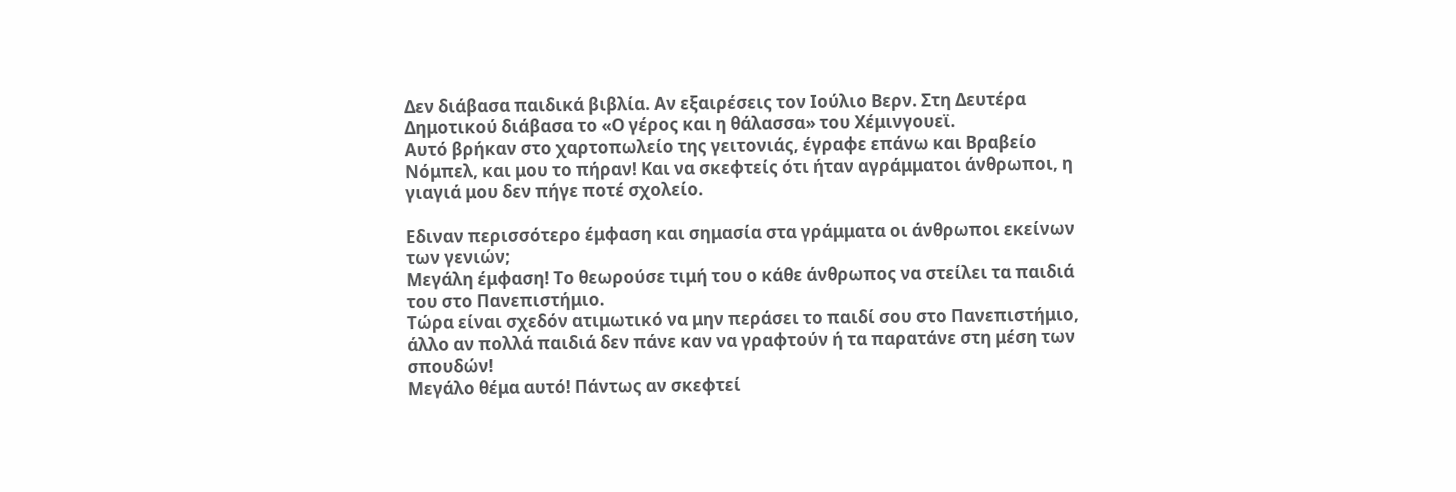Δεν διάβασα παιδικά βιβλία. Αν εξαιρέσεις τον Ιούλιο Βερν. Στη Δευτέρα Δημοτικού διάβασα το «Ο γέρος και η θάλασσα» του Χέμινγουεϊ.
Αυτό βρήκαν στο χαρτοπωλείο της γειτονιάς, έγραφε επάνω και Βραβείο Νόμπελ, και μου το πήραν! Και να σκεφτείς ότι ήταν αγράμματοι άνθρωποι, η γιαγιά μου δεν πήγε ποτέ σχολείο.

Εδιναν περισσότερο έμφαση και σημασία στα γράμματα οι άνθρωποι εκείνων των γενιών;
Μεγάλη έμφαση! Το θεωρούσε τιμή του ο κάθε άνθρωπος να στείλει τα παιδιά του στο Πανεπιστήμιο.
Τώρα είναι σχεδόν ατιμωτικό να μην περάσει το παιδί σου στο Πανεπιστήμιο, άλλο αν πολλά παιδιά δεν πάνε καν να γραφτούν ή τα παρατάνε στη μέση των σπουδών!
Μεγάλο θέμα αυτό! Πάντως αν σκεφτεί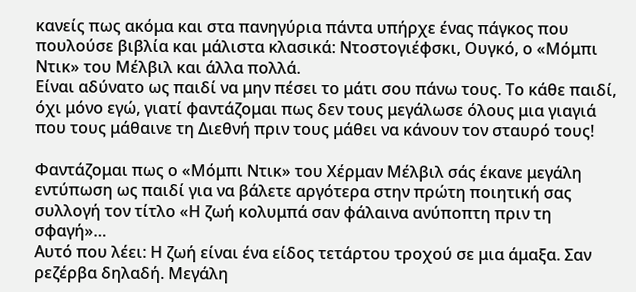κανείς πως ακόμα και στα πανηγύρια πάντα υπήρχε ένας πάγκος που πουλούσε βιβλία και μάλιστα κλασικά: Ντοστογιέφσκι, Ουγκό, ο «Μόμπι Ντικ» του Μέλβιλ και άλλα πολλά.
Είναι αδύνατο ως παιδί να μην πέσει το μάτι σου πάνω τους. Το κάθε παιδί, όχι μόνο εγώ, γιατί φαντάζομαι πως δεν τους μεγάλωσε όλους μια γιαγιά που τους μάθαινε τη Διεθνή πριν τους μάθει να κάνουν τον σταυρό τους!

Φαντάζομαι πως ο «Μόμπι Ντικ» του Χέρμαν Μέλβιλ σάς έκανε μεγάλη εντύπωση ως παιδί για να βάλετε αργότερα στην πρώτη ποιητική σας συλλογή τον τίτλο «Η ζωή κολυμπά σαν φάλαινα ανύποπτη πριν τη σφαγή»…
Αυτό που λέει: Η ζωή είναι ένα είδος τετάρτου τροχού σε μια άμαξα. Σαν ρεζέρβα δηλαδή. Μεγάλη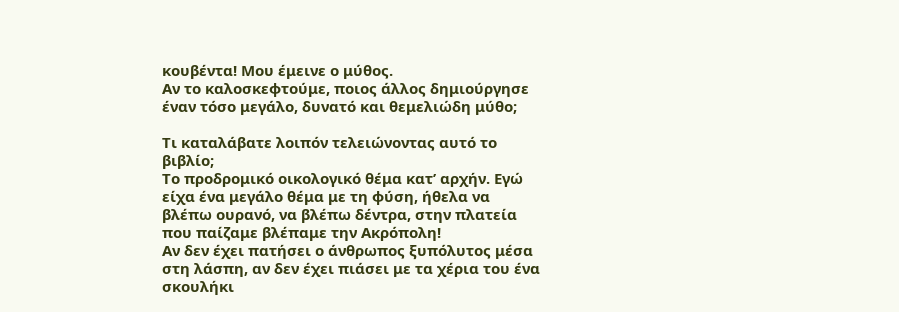κουβέντα! Μου έμεινε ο μύθος.
Αν το καλοσκεφτούμε, ποιος άλλος δημιούργησε έναν τόσο μεγάλο, δυνατό και θεμελιώδη μύθο;

Τι καταλάβατε λοιπόν τελειώνοντας αυτό το βιβλίο;
Το προδρομικό οικολογικό θέμα κατ’ αρχήν. Εγώ είχα ένα μεγάλο θέμα με τη φύση, ήθελα να βλέπω ουρανό, να βλέπω δέντρα, στην πλατεία που παίζαμε βλέπαμε την Ακρόπολη!
Αν δεν έχει πατήσει ο άνθρωπος ξυπόλυτος μέσα στη λάσπη, αν δεν έχει πιάσει με τα χέρια του ένα σκουλήκι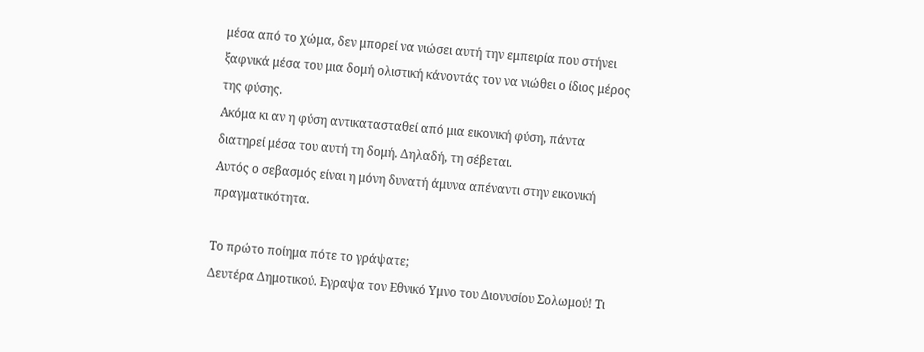μέσα από το χώμα, δεν μπορεί να νιώσει αυτή την εμπειρία που στήνει ξαφνικά μέσα του μια δομή ολιστική κάνοντάς τον να νιώθει ο ίδιος μέρος της φύσης.
Ακόμα κι αν η φύση αντικατασταθεί από μια εικονική φύση, πάντα διατηρεί μέσα του αυτή τη δομή. Δηλαδή, τη σέβεται.
Αυτός ο σεβασμός είναι η μόνη δυνατή άμυνα απέναντι στην εικονική πραγματικότητα.

Το πρώτο ποίημα πότε το γράψατε;
Δευτέρα Δημοτικού. Εγραψα τον Εθνικό Υμνο του Διονυσίου Σολωμού! Τι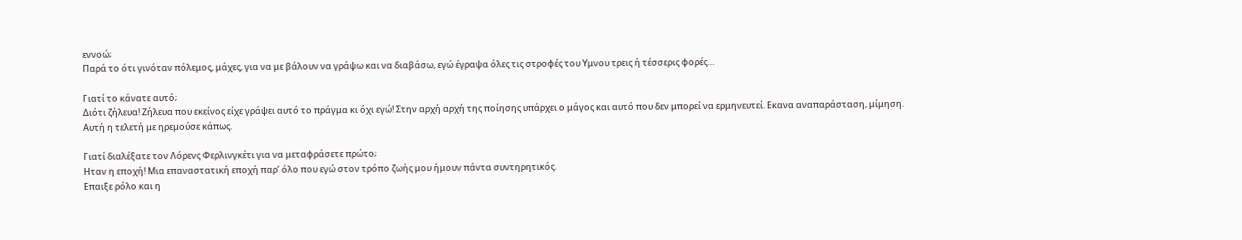εννοώ;
Παρά το ότι γινόταν πόλεμος, μάχες, για να με βάλουν να γράψω και να διαβάσω, εγώ έγραψα όλες τις στροφές του Υμνου τρεις ή τέσσερις φορές…

Γιατί το κάνατε αυτό;
Διότι ζήλευα! Ζήλευα που εκείνος είχε γράψει αυτό το πράγμα κι όχι εγώ! Στην αρχή αρχή της ποίησης υπάρχει ο μάγος και αυτό που δεν μπορεί να ερμηνευτεί. Εκανα αναπαράσταση, μίμηση. Αυτή η τελετή με ηρεμούσε κάπως.

Γιατί διαλέξατε τον Λόρενς Φερλινγκέτι για να μεταφράσετε πρώτο;
Ηταν η εποχή! Μια επαναστατική εποχή παρ’ όλο που εγώ στον τρόπο ζωής μου ήμουν πάντα συντηρητικός.
Επαιξε ρόλο και η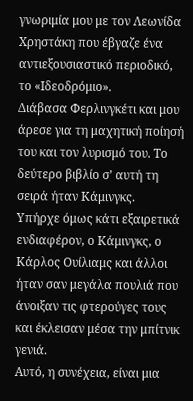γνωριμία μου με τον Λεωνίδα Χρηστάκη που έβγαζε ένα αντιεξουσιαστικό περιοδικό, το «Ιδεοδρόμιο».
Διάβασα Φερλινγκέτι και μου άρεσε για τη μαχητική ποίησή του και τον λυρισμό του. Το δεύτερο βιβλίο σ’ αυτή τη σειρά ήταν Κάμινγκς.
Υπήρχε όμως κάτι εξαιρετικά ενδιαφέρον, ο Κάμινγκς, ο Κάρλος Ουίλιαμς και άλλοι ήταν σαν μεγάλα πουλιά που άνοιξαν τις φτερούγες τους και έκλεισαν μέσα την μπίτνικ γενιά.
Αυτό, η συνέχεια, είναι μια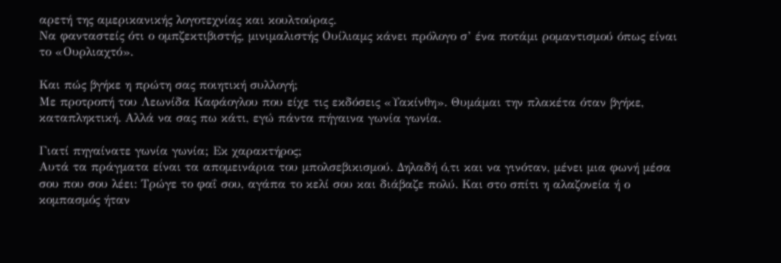αρετή της αμερικανικής λογοτεχνίας και κουλτούρας.
Να φανταστείς ότι ο ομπζεκτιβιστής, μινιμαλιστής Ουίλιαμς κάνει πρόλογο σ’ ένα ποτάμι ρομαντισμού όπως είναι το «Ουρλιαχτό».

Και πώς βγήκε η πρώτη σας ποιητική συλλογή;
Με προτροπή του Λεωνίδα Καφάογλου που είχε τις εκδόσεις «Υακίνθη». Θυμάμαι την πλακέτα όταν βγήκε, καταπληκτική. Αλλά να σας πω κάτι, εγώ πάντα πήγαινα γωνία γωνία.

Γιατί πηγαίνατε γωνία γωνία; Εκ χαρακτήρος;
Αυτά τα πράγματα είναι τα απομεινάρια του μπολσεβικισμού. Δηλαδή ό,τι και να γινόταν, μένει μια φωνή μέσα σου που σου λέει: Τρώγε το φαΐ σου, αγάπα το κελί σου και διάβαζε πολύ. Και στο σπίτι η αλαζονεία ή ο κομπασμός ήταν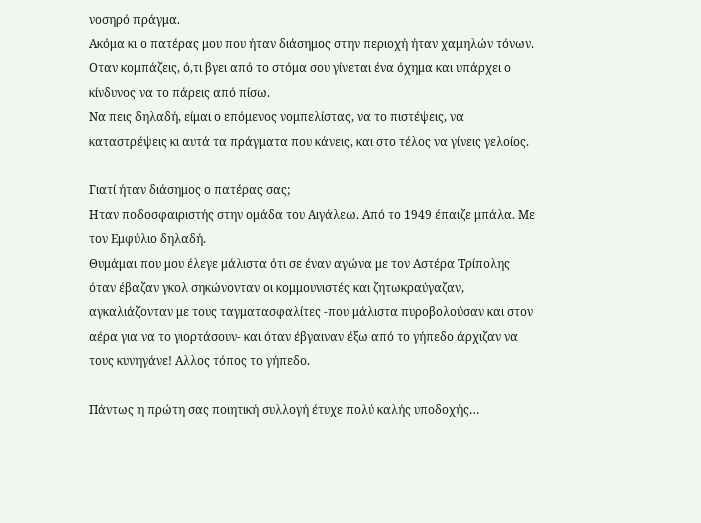νοσηρό πράγμα.
Ακόμα κι ο πατέρας μου που ήταν διάσημος στην περιοχή ήταν χαμηλών τόνων.
Οταν κομπάζεις, ό,τι βγει από το στόμα σου γίνεται ένα όχημα και υπάρχει ο κίνδυνος να το πάρεις από πίσω.
Να πεις δηλαδή, είμαι ο επόμενος νομπελίστας, να το πιστέψεις, να καταστρέψεις κι αυτά τα πράγματα που κάνεις, και στο τέλος να γίνεις γελοίος.

Γιατί ήταν διάσημος ο πατέρας σας;
Ηταν ποδοσφαιριστής στην ομάδα του Αιγάλεω. Από το 1949 έπαιζε μπάλα. Με τον Εμφύλιο δηλαδή.
Θυμάμαι που μου έλεγε μάλιστα ότι σε έναν αγώνα με τον Αστέρα Τρίπολης όταν έβαζαν γκολ σηκώνονταν οι κομμουνιστές και ζητωκραύγαζαν, αγκαλιάζονταν με τους ταγματασφαλίτες -που μάλιστα πυροβολούσαν και στον αέρα για να το γιορτάσουν- και όταν έβγαιναν έξω από το γήπεδο άρχιζαν να τους κυνηγάνε! Αλλος τόπος το γήπεδο.

Πάντως η πρώτη σας ποιητική συλλογή έτυχε πολύ καλής υποδοχής…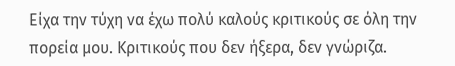Είχα την τύχη να έχω πολύ καλούς κριτικούς σε όλη την πορεία μου. Κριτικούς που δεν ήξερα, δεν γνώριζα.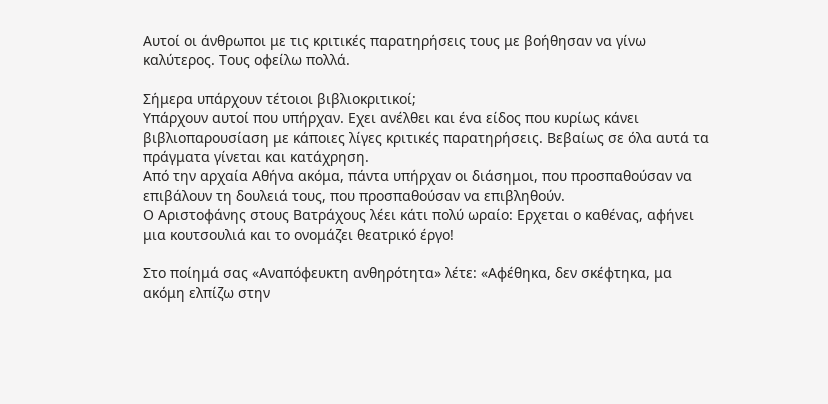Αυτοί οι άνθρωποι με τις κριτικές παρατηρήσεις τους με βοήθησαν να γίνω καλύτερος. Τους οφείλω πολλά.

Σήμερα υπάρχουν τέτοιοι βιβλιοκριτικοί;
Υπάρχουν αυτοί που υπήρχαν. Εχει ανέλθει και ένα είδος που κυρίως κάνει βιβλιοπαρουσίαση με κάποιες λίγες κριτικές παρατηρήσεις. Βεβαίως σε όλα αυτά τα πράγματα γίνεται και κατάχρηση.
Από την αρχαία Αθήνα ακόμα, πάντα υπήρχαν οι διάσημοι, που προσπαθούσαν να επιβάλουν τη δουλειά τους, που προσπαθούσαν να επιβληθούν.
Ο Αριστοφάνης στους Βατράχους λέει κάτι πολύ ωραίο: Ερχεται ο καθένας, αφήνει μια κουτσουλιά και το ονομάζει θεατρικό έργο!

Στο ποίημά σας «Αναπόφευκτη ανθηρότητα» λέτε: «Αφέθηκα, δεν σκέφτηκα, μα ακόμη ελπίζω στην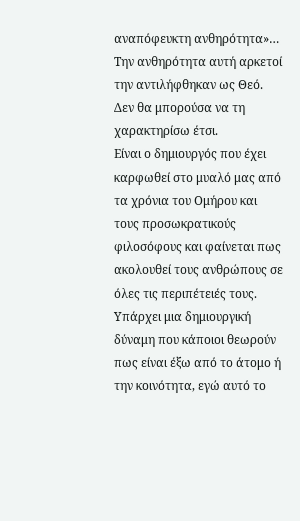αναπόφευκτη ανθηρότητα»…
Την ανθηρότητα αυτή αρκετοί την αντιλήφθηκαν ως Θεό. Δεν θα μπορούσα να τη χαρακτηρίσω έτσι.
Είναι ο δημιουργός που έχει καρφωθεί στο μυαλό μας από τα χρόνια του Ομήρου και τους προσωκρατικούς φιλοσόφους και φαίνεται πως ακολουθεί τους ανθρώπους σε όλες τις περιπέτειές τους.
Υπάρχει μια δημιουργική δύναμη που κάποιοι θεωρούν πως είναι έξω από το άτομο ή την κοινότητα, εγώ αυτό το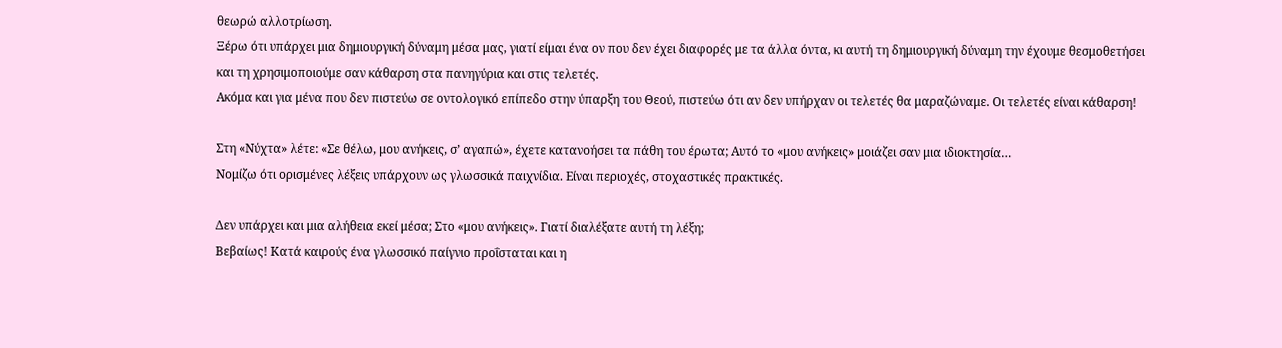θεωρώ αλλοτρίωση.
Ξέρω ότι υπάρχει μια δημιουργική δύναμη μέσα μας, γιατί είμαι ένα ον που δεν έχει διαφορές με τα άλλα όντα, κι αυτή τη δημιουργική δύναμη την έχουμε θεσμοθετήσει και τη χρησιμοποιούμε σαν κάθαρση στα πανηγύρια και στις τελετές.
Ακόμα και για μένα που δεν πιστεύω σε οντολογικό επίπεδο στην ύπαρξη του Θεού, πιστεύω ότι αν δεν υπήρχαν οι τελετές θα μαραζώναμε. Οι τελετές είναι κάθαρση!

Στη «Νύχτα» λέτε: «Σε θέλω, μου ανήκεις, σ’ αγαπώ», έχετε κατανοήσει τα πάθη του έρωτα; Αυτό το «μου ανήκεις» μοιάζει σαν μια ιδιοκτησία…
Νομίζω ότι ορισμένες λέξεις υπάρχουν ως γλωσσικά παιχνίδια. Είναι περιοχές, στοχαστικές πρακτικές.

Δεν υπάρχει και μια αλήθεια εκεί μέσα; Στο «μου ανήκεις». Γιατί διαλέξατε αυτή τη λέξη;
Βεβαίως! Κατά καιρούς ένα γλωσσικό παίγνιο προΐσταται και η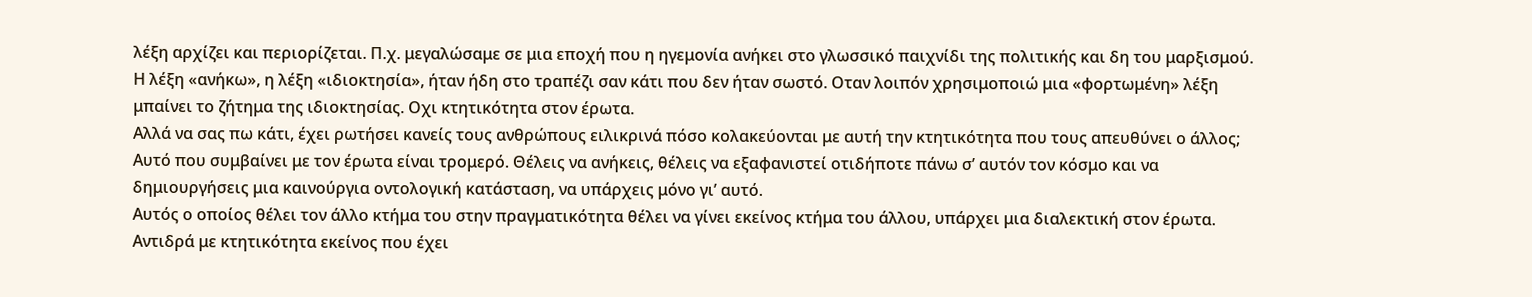λέξη αρχίζει και περιορίζεται. Π.χ. μεγαλώσαμε σε μια εποχή που η ηγεμονία ανήκει στο γλωσσικό παιχνίδι της πολιτικής και δη του μαρξισμού.
Η λέξη «ανήκω», η λέξη «ιδιοκτησία», ήταν ήδη στο τραπέζι σαν κάτι που δεν ήταν σωστό. Οταν λοιπόν χρησιμοποιώ μια «φορτωμένη» λέξη μπαίνει το ζήτημα της ιδιοκτησίας. Οχι κτητικότητα στον έρωτα.
Αλλά να σας πω κάτι, έχει ρωτήσει κανείς τους ανθρώπους ειλικρινά πόσο κολακεύονται με αυτή την κτητικότητα που τους απευθύνει ο άλλος;
Αυτό που συμβαίνει με τον έρωτα είναι τρομερό. Θέλεις να ανήκεις, θέλεις να εξαφανιστεί οτιδήποτε πάνω σ’ αυτόν τον κόσμο και να δημιουργήσεις μια καινούργια οντολογική κατάσταση, να υπάρχεις μόνο γι’ αυτό.
Αυτός ο οποίος θέλει τον άλλο κτήμα του στην πραγματικότητα θέλει να γίνει εκείνος κτήμα του άλλου, υπάρχει μια διαλεκτική στον έρωτα.
Αντιδρά με κτητικότητα εκείνος που έχει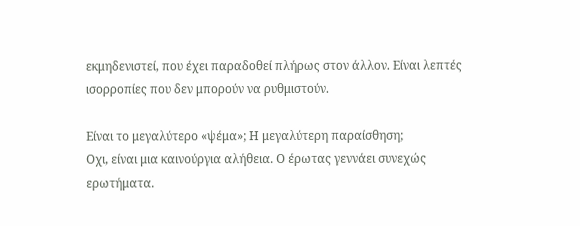εκμηδενιστεί, που έχει παραδοθεί πλήρως στον άλλον. Είναι λεπτές ισορροπίες που δεν μπορούν να ρυθμιστούν.

Είναι το μεγαλύτερο «ψέμα»; Η μεγαλύτερη παραίσθηση;
Οχι, είναι μια καινούργια αλήθεια. Ο έρωτας γεννάει συνεχώς ερωτήματα.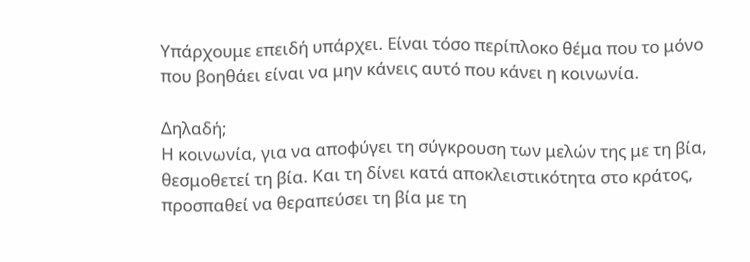Υπάρχουμε επειδή υπάρχει. Είναι τόσο περίπλοκο θέμα που το μόνο που βοηθάει είναι να μην κάνεις αυτό που κάνει η κοινωνία.

Δηλαδή;
Η κοινωνία, για να αποφύγει τη σύγκρουση των μελών της με τη βία, θεσμοθετεί τη βία. Και τη δίνει κατά αποκλειστικότητα στο κράτος, προσπαθεί να θεραπεύσει τη βία με τη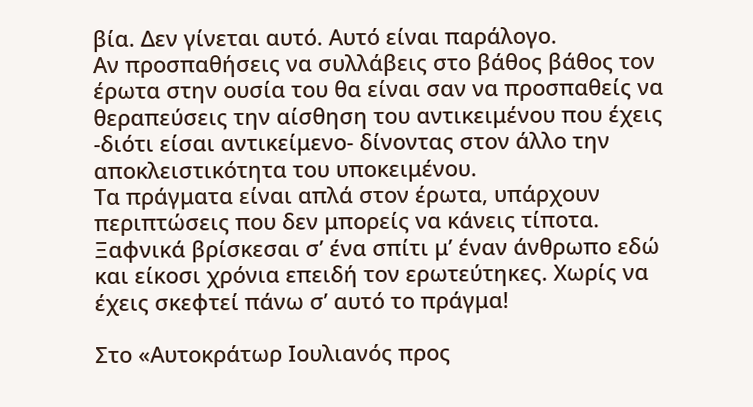βία. Δεν γίνεται αυτό. Αυτό είναι παράλογο.
Αν προσπαθήσεις να συλλάβεις στο βάθος βάθος τον έρωτα στην ουσία του θα είναι σαν να προσπαθείς να θεραπεύσεις την αίσθηση του αντικειμένου που έχεις -διότι είσαι αντικείμενο- δίνοντας στον άλλο την αποκλειστικότητα του υποκειμένου.
Τα πράγματα είναι απλά στον έρωτα, υπάρχουν περιπτώσεις που δεν μπορείς να κάνεις τίποτα.
Ξαφνικά βρίσκεσαι σ’ ένα σπίτι μ’ έναν άνθρωπο εδώ και είκοσι χρόνια επειδή τον ερωτεύτηκες. Χωρίς να έχεις σκεφτεί πάνω σ’ αυτό το πράγμα!

Στο «Αυτοκράτωρ Ιουλιανός προς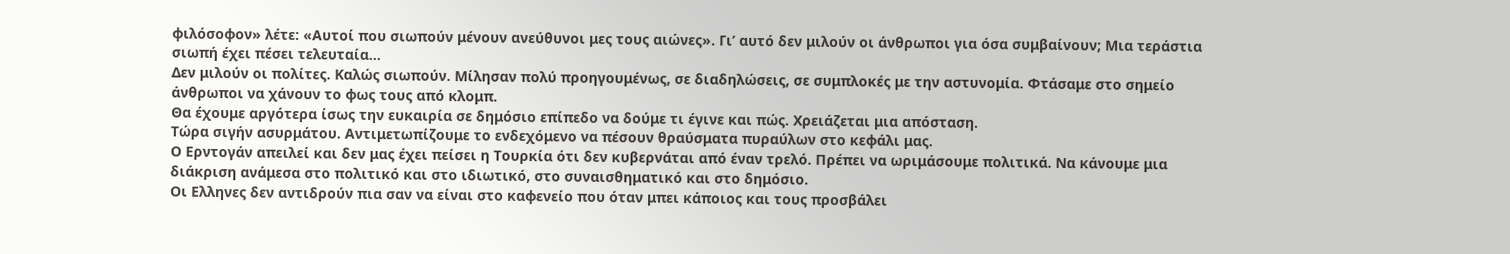φιλόσοφον» λέτε: «Αυτοί που σιωπούν μένουν ανεύθυνοι μες τους αιώνες». Γι’ αυτό δεν μιλούν οι άνθρωποι για όσα συμβαίνουν; Μια τεράστια σιωπή έχει πέσει τελευταία…
Δεν μιλούν οι πολίτες. Καλώς σιωπούν. Μίλησαν πολύ προηγουμένως, σε διαδηλώσεις, σε συμπλοκές με την αστυνομία. Φτάσαμε στο σημείο άνθρωποι να χάνουν το φως τους από κλομπ.
Θα έχουμε αργότερα ίσως την ευκαιρία σε δημόσιο επίπεδο να δούμε τι έγινε και πώς. Χρειάζεται μια απόσταση.
Τώρα σιγήν ασυρμάτου. Αντιμετωπίζουμε το ενδεχόμενο να πέσουν θραύσματα πυραύλων στο κεφάλι μας.
Ο Ερντογάν απειλεί και δεν μας έχει πείσει η Τουρκία ότι δεν κυβερνάται από έναν τρελό. Πρέπει να ωριμάσουμε πολιτικά. Να κάνουμε μια διάκριση ανάμεσα στο πολιτικό και στο ιδιωτικό, στο συναισθηματικό και στο δημόσιο.
Οι Ελληνες δεν αντιδρούν πια σαν να είναι στο καφενείο που όταν μπει κάποιος και τους προσβάλει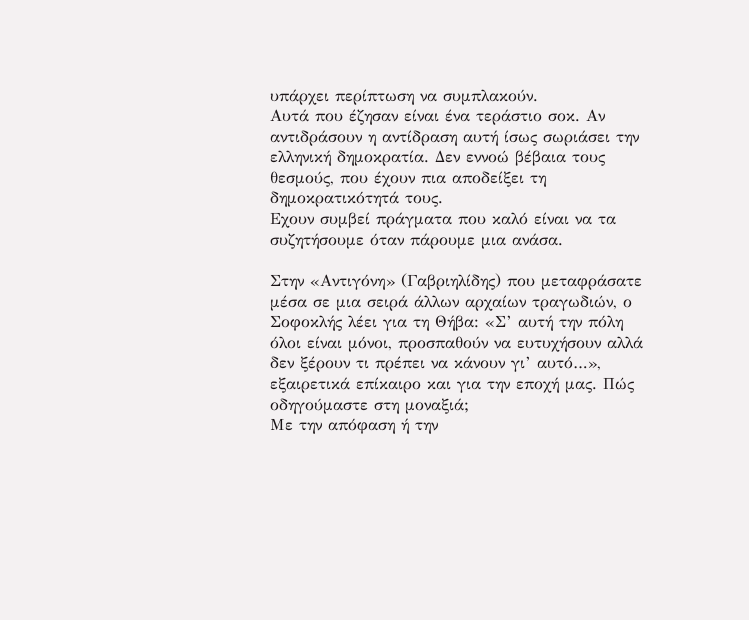υπάρχει περίπτωση να συμπλακούν.
Αυτά που έζησαν είναι ένα τεράστιο σοκ. Αν αντιδράσουν η αντίδραση αυτή ίσως σωριάσει την ελληνική δημοκρατία. Δεν εννοώ βέβαια τους θεσμούς, που έχουν πια αποδείξει τη δημοκρατικότητά τους.
Εχουν συμβεί πράγματα που καλό είναι να τα συζητήσουμε όταν πάρουμε μια ανάσα.

Στην «Αντιγόνη» (Γαβριηλίδης) που μεταφράσατε μέσα σε μια σειρά άλλων αρχαίων τραγωδιών, ο Σοφοκλής λέει για τη Θήβα: «Σ’ αυτή την πόλη όλοι είναι μόνοι, προσπαθούν να ευτυχήσουν αλλά δεν ξέρουν τι πρέπει να κάνουν γι’ αυτό…», εξαιρετικά επίκαιρο και για την εποχή μας. Πώς οδηγούμαστε στη μοναξιά;
Με την απόφαση ή την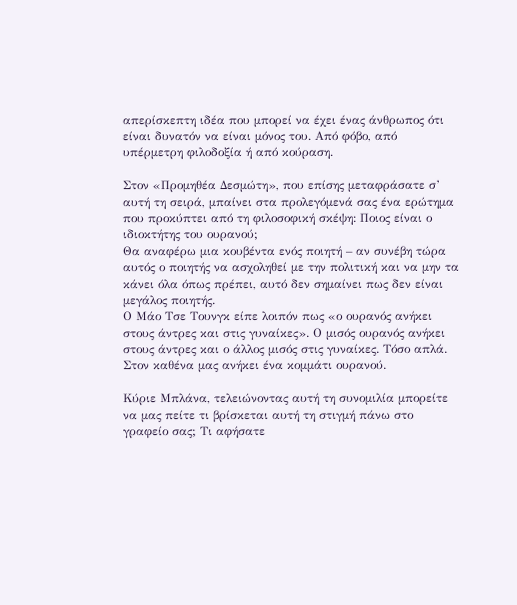απερίσκεπτη ιδέα που μπορεί να έχει ένας άνθρωπος ότι είναι δυνατόν να είναι μόνος του. Από φόβο, από υπέρμετρη φιλοδοξία ή από κούραση.

Στον «Προμηθέα Δεσμώτη», που επίσης μεταφράσατε σ’ αυτή τη σειρά, μπαίνει στα προλεγόμενά σας ένα ερώτημα που προκύπτει από τη φιλοσοφική σκέψη: Ποιος είναι ο ιδιοκτήτης του ουρανού;
Θα αναφέρω μια κουβέντα ενός ποιητή – αν συνέβη τώρα αυτός ο ποιητής να ασχοληθεί με την πολιτική και να μην τα κάνει όλα όπως πρέπει, αυτό δεν σημαίνει πως δεν είναι μεγάλος ποιητής.
Ο Μάο Τσε Τουνγκ είπε λοιπόν πως «ο ουρανός ανήκει στους άντρες και στις γυναίκες». Ο μισός ουρανός ανήκει στους άντρες και ο άλλος μισός στις γυναίκες. Τόσο απλά. Στον καθένα μας ανήκει ένα κομμάτι ουρανού.

Κύριε Μπλάνα, τελειώνοντας αυτή τη συνομιλία μπορείτε να μας πείτε τι βρίσκεται αυτή τη στιγμή πάνω στο γραφείο σας; Τι αφήσατε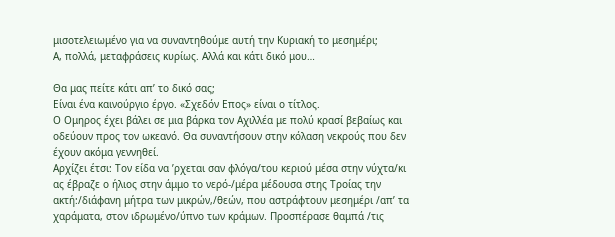μισοτελειωμένο για να συναντηθούμε αυτή την Κυριακή το μεσημέρι;
Α, πολλά, μεταφράσεις κυρίως. Αλλά και κάτι δικό μου…

Θα μας πείτε κάτι απ’ το δικό σας;
Είναι ένα καινούργιο έργο. «Σχεδόν Επος» είναι ο τίτλος.
Ο Ομηρος έχει βάλει σε μια βάρκα τον Αχιλλέα με πολύ κρασί βεβαίως και οδεύουν προς τον ωκεανό. Θα συναντήσουν στην κόλαση νεκρούς που δεν έχουν ακόμα γεννηθεί.
Αρχίζει έτσι: Τον είδα να ’ρχεται σαν φλόγα/του κεριού μέσα στην νύχτα/κι ας έβραζε ο ήλιος στην άμμο το νερό-/μέρα μέδουσα στης Τροίας την ακτή:/διάφανη μήτρα των μικρών,/θεών, που αστράφτουν μεσημέρι /απ’ τα χαράματα, στον ιδρωμένο/ύπνο των κράμων. Προσπέρασε θαμπά /τις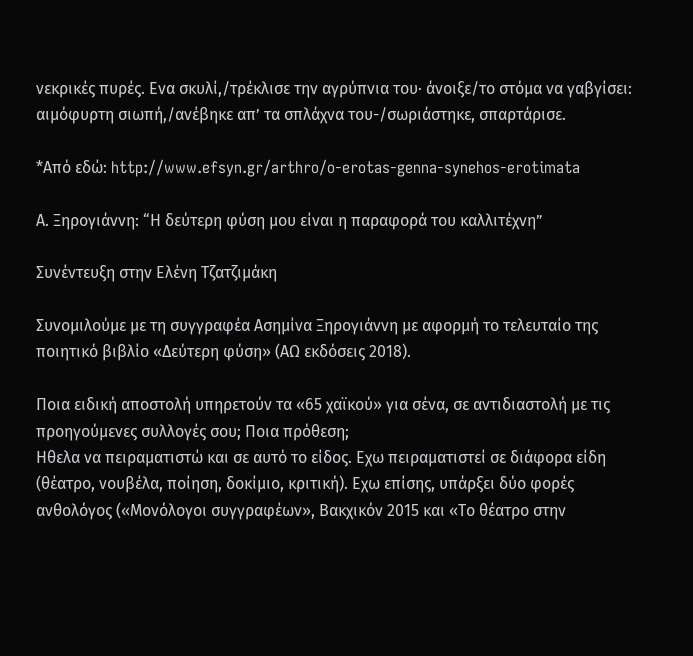νεκρικές πυρές. Ενα σκυλί,/τρέκλισε την αγρύπνια του· άνοιξε/το στόμα να γαβγίσει: αιμόφυρτη σιωπή,/ανέβηκε απ’ τα σπλάχνα του-/σωριάστηκε, σπαρτάρισε.

*Από εδώ: http://www.efsyn.gr/arthro/o-erotas-genna-synehos-erotimata

Α. Ξηρογιάννη: “Η δεύτερη φύση μου είναι η παραφορά του καλλιτέχνη”

Συνέντευξη στην Ελένη Τζατζιμάκη

Συνομιλούμε με τη συγγραφέα Ασημίνα Ξηρογιάννη με αφορμή το τελευταίο της ποιητικό βιβλίο «Δεύτερη φύση» (ΑΩ εκδόσεις 2018).

Ποια ειδική αποστολή υπηρετούν τα «65 χαϊκού» για σένα, σε αντιδιαστολή με τις προηγούμενες συλλογές σου; Ποια πρόθεση;
Hθελα να πειραματιστώ και σε αυτό το είδος. Εχω πειραματιστεί σε διάφορα είδη (θέατρο, νουβέλα, ποίηση, δοκίμιο, κριτική). Εχω επίσης, υπάρξει δύο φορές ανθολόγος («Μονόλογοι συγγραφέων», Βακχικόν 2015 και «Το θέατρο στην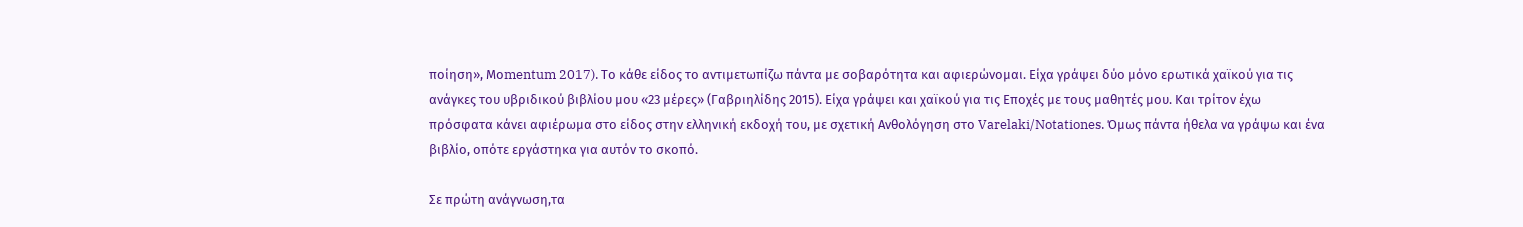ποίηση», Μοmentum 2017). Το κάθε είδος το αντιμετωπίζω πάντα με σοβαρότητα και αφιερώνομαι. Είχα γράψει δύο μόνο ερωτικά χαϊκού για τις ανάγκες του υβριδικού βιβλίου μου «23 μέρες» (Γαβριηλίδης 2015). Είχα γράψει και χαϊκού για τις Εποχές με τους μαθητές μου. Και τρίτον έχω πρόσφατα κάνει αφιέρωμα στο είδος στην ελληνική εκδοχή του, με σχετική Ανθολόγηση στο Varelaki/Notationes. Όμως πάντα ήθελα να γράψω και ένα βιβλίο, οπότε εργάστηκα για αυτόν το σκοπό.

Σε πρώτη ανάγνωση,τα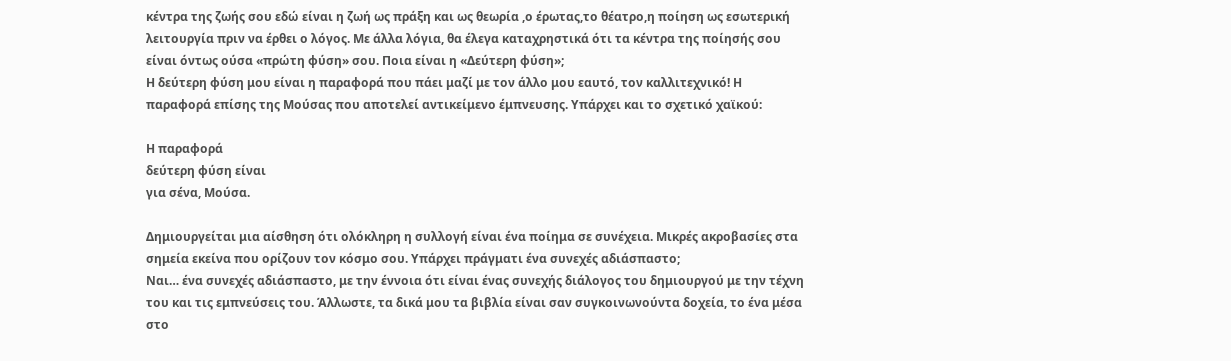κέντρα της ζωής σου εδώ είναι η ζωή ως πράξη και ως θεωρία ,ο έρωτας,το θέατρο,η ποίηση ως εσωτερική λειτουργία πριν να έρθει ο λόγος. Με άλλα λόγια, θα έλεγα καταχρηστικά ότι τα κέντρα της ποίησής σου είναι όντως ούσα «πρώτη φύση» σου. Ποια είναι η «Δεύτερη φύση»;
Η δεύτερη φύση μου είναι η παραφορά που πάει μαζί με τον άλλο μου εαυτό, τον καλλιτεχνικό! Η παραφορά επίσης της Μούσας που αποτελεί αντικείμενο έμπνευσης. Υπάρχει και το σχετικό χαϊκού:

H παραφορά
δεύτερη φύση είναι
για σένα, Μούσα.

Δημιουργείται μια αίσθηση ότι ολόκληρη η συλλογή είναι ένα ποίημα σε συνέχεια. Μικρές ακροβασίες στα σημεία εκείνα που ορίζουν τον κόσμο σου. Υπάρχει πράγματι ένα συνεχές αδιάσπαστο;
Nαι… ένα συνεχές αδιάσπαστο, με την έννοια ότι είναι ένας συνεχής διάλογος του δημιουργού με την τέχνη του και τις εμπνεύσεις του. Άλλωστε, τα δικά μου τα βιβλία είναι σαν συγκοινωνούντα δοχεία, το ένα μέσα στο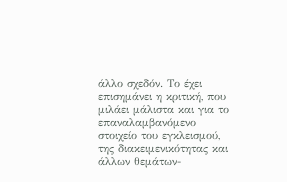άλλο σχεδόν. Το έχει επισημάνει η κριτική, που μιλάει μάλιστα και για το επαναλαμβανόμενο στοιχείο του εγκλεισμού, της διακειμενικότητας και άλλων θεμάτων-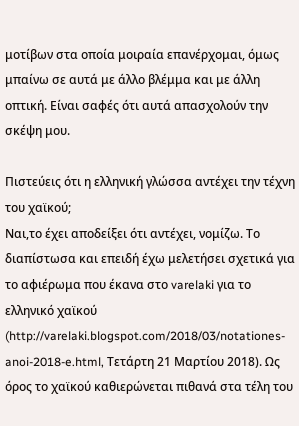μοτίβων στα οποία μοιραία επανέρχομαι, όμως μπαίνω σε αυτά με άλλο βλέμμα και με άλλη οπτική. Είναι σαφές ότι αυτά απασχολούν την σκέψη μου.

Πιστεύεις ότι η ελληνική γλώσσα αντέχει την τέχνη του χαϊκού;
Ναι,το έχει αποδείξει ότι αντέχει, νομίζω. Το διαπίστωσα και επειδή έχω μελετήσει σχετικά για το αφιέρωμα που έκανα στο varelaki για το ελληνικό χαϊκού (http://varelaki.blogspot.com/2018/03/notationes-anoi-2018-e.html, Τετάρτη 21 Μαρτίου 2018). Ως όρος το χαϊκού καθιερώνεται πιθανά στα τέλη του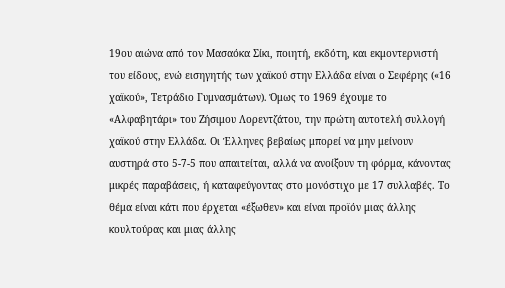19ου αιώνα από τον Μασαόκα Σίκι, ποιητή, εκδότη, και εκμοντερνιστή του είδους, ενώ εισηγητής των χαϊκού στην Ελλάδα είναι ο Σεφέρης («16 χαϊκού», Τετράδιο Γυμνασμάτων). Όμως το 1969 έχουμε το «Αλφαβητάρι» του Ζήσιμου Λορεντζάτου, την πρώτη αυτοτελή συλλογή χαϊκού στην Ελλάδα. Οι Έλληνες βεβαίως μπορεί να μην μείνουν αυστηρά στο 5-7-5 που απαιτείται, αλλά να ανοίξουν τη φόρμα, κάνοντας μικρές παραβάσεις, ή καταφεύγοντας στο μονόστιχο με 17 συλλαβές. Το θέμα είναι κάτι που έρχεται «έξωθεν» και είναι προϊόν μιας άλλης κουλτούρας και μιας άλλης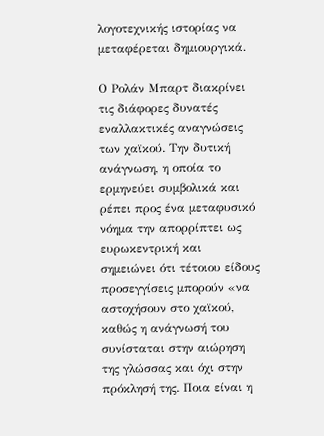λογοτεχνικής ιστορίας να μεταφέρεται δημιουργικά.

Ο Ρολάν Μπαρτ διακρίνει τις διάφορες δυνατές εναλλακτικές αναγνώσεις των χαϊκού. Την δυτική ανάγνωση, η οποία το ερμηνεύει συμβολικά και ρέπει προς ένα μεταφυσικό νόημα την απορρίπτει ως ευρωκεντρική και σημειώνει ότι τέτοιου είδους προσεγγίσεις μπορούν «να αστοχήσουν στο χαϊκού, καθώς η ανάγνωσή του συνίσταται στην αιώρηση της γλώσσας και όχι στην πρόκλησή της. Ποια είναι η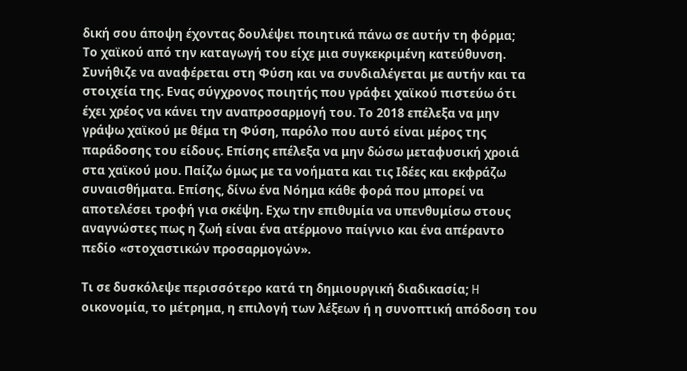δική σου άποψη έχοντας δουλέψει ποιητικά πάνω σε αυτήν τη φόρμα;
Το χαϊκού από την καταγωγή του είχε μια συγκεκριμένη κατεύθυνση. Συνήθιζε να αναφέρεται στη Φύση και να συνδιαλέγεται με αυτήν και τα στοιχεία της. Ενας σύγχρονος ποιητής που γράφει χαϊκού πιστεύω ότι έχει χρέος να κάνει την αναπροσαρμογή του. Το 2018 επέλεξα να μην γράψω χαϊκού με θέμα τη Φύση, παρόλο που αυτό είναι μέρος της παράδοσης του είδους. Επίσης επέλεξα να μην δώσω μεταφυσική χροιά στα χαϊκού μου. Παίζω όμως με τα νοήματα και τις Ιδέες και εκφράζω συναισθήματα. Επίσης, δίνω ένα Νόημα κάθε φορά που μπορεί να αποτελέσει τροφή για σκέψη. Εχω την επιθυμία να υπενθυμίσω στους αναγνώστες πως η ζωή είναι ένα ατέρμονο παίγνιο και ένα απέραντο πεδίο «στοχαστικών προσαρμογών».

Τι σε δυσκόλεψε περισσότερο κατά τη δημιουργική διαδικασία; H οικονομία, το μέτρημα, η επιλογή των λέξεων ή η συνοπτική απόδοση του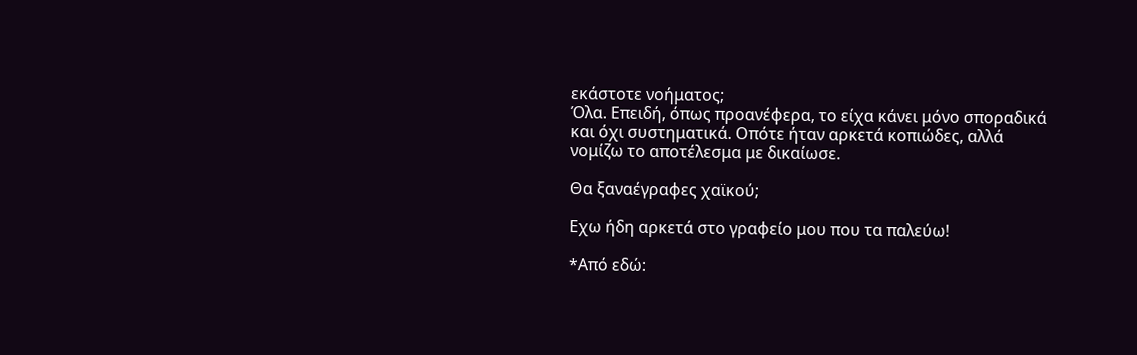εκάστοτε νοήματος;
Όλα. Επειδή, όπως προανέφερα, το είχα κάνει μόνο σποραδικά και όχι συστηματικά. Οπότε ήταν αρκετά κοπιώδες, αλλά νομίζω το αποτέλεσμα με δικαίωσε.

Θα ξαναέγραφες χαϊκού;

Eχω ήδη αρκετά στο γραφείο μου που τα παλεύω!

*Από εδώ: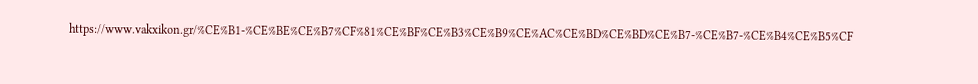https://www.vakxikon.gr/%CE%B1-%CE%BE%CE%B7%CF%81%CE%BF%CE%B3%CE%B9%CE%AC%CE%BD%CE%BD%CE%B7-%CE%B7-%CE%B4%CE%B5%CF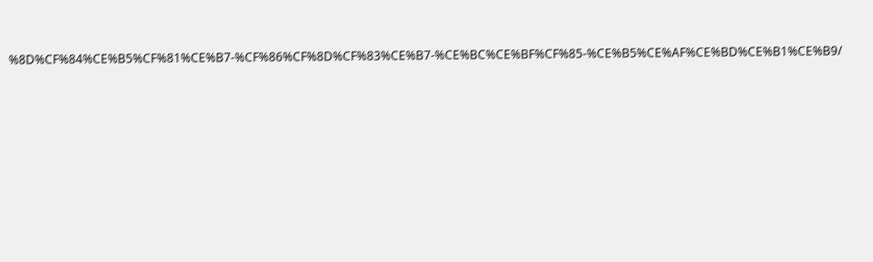%8D%CF%84%CE%B5%CF%81%CE%B7-%CF%86%CF%8D%CF%83%CE%B7-%CE%BC%CE%BF%CF%85-%CE%B5%CE%AF%CE%BD%CE%B1%CE%B9/